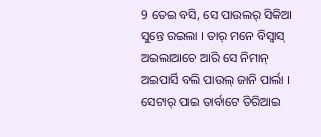9 ତେଇ ବସି, ସେ ପାଉଲର୍ ସିକିଆ ସୁନ୍ତେ ରଇଲା । ତାର୍ ମନେ ବିସ୍ବାସ୍ ଅଇଲାଆଚେ ଆରି ସେ ନିମାନ୍ ଅଇପାର୍ସି ବଲି ପାଉଲ୍ ଜାନି ପାର୍ଲା । ସେଟାର୍ ପାଇ ତାର୍ବାଟେ ତିରିଆଇ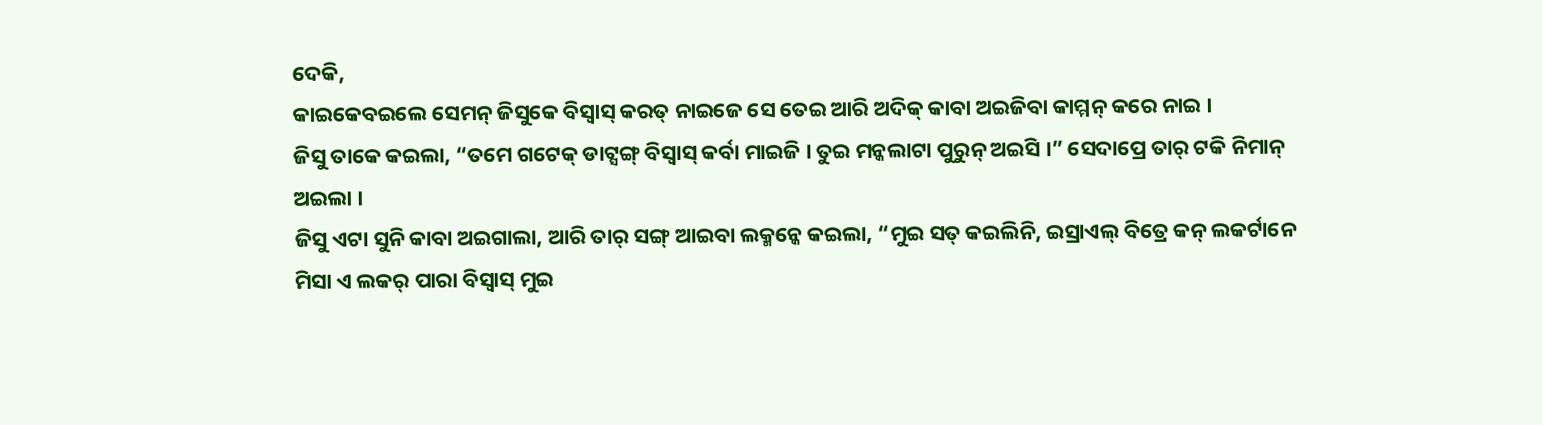ଦେକି,
କାଇକେବଇଲେ ସେମନ୍ ଜିସୁକେ ବିସ୍ବାସ୍ କରତ୍ ନାଇଜେ ସେ ତେଇ ଆରି ଅଦିକ୍ କାବା ଅଇଜିବା କାମ୍ମନ୍ କରେ ନାଇ ।
ଜିସୁ ତାକେ କଇଲା, “ତମେ ଗଟେକ୍ ଡାଟ୍ସଙ୍ଗ୍ ବିସ୍ବାସ୍ କର୍ବା ମାଇଜି । ତୁଇ ମନ୍କଲାଟା ପୁରୁନ୍ ଅଇସି ।” ସେଦାପ୍ରେ ତାର୍ ଟକି ନିମାନ୍ ଅଇଲା ।
ଜିସୁ ଏଟା ସୁନି କାବା ଅଇଗାଲା, ଆରି ତାର୍ ସଙ୍ଗ୍ ଆଇବା ଲକ୍ମନ୍କେ କଇଲା, “ମୁଇ ସତ୍ କଇଲିନି, ଇସ୍ରାଏଲ୍ ବିତ୍ରେ କନ୍ ଲକର୍ଟାନେ ମିସା ଏ ଲକର୍ ପାରା ବିସ୍ବାସ୍ ମୁଇ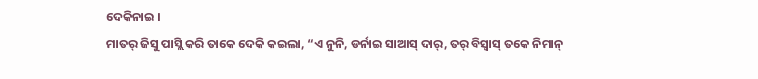ଦେକିନାଇ ।
ମାତର୍ ଜିସୁ ପାସ୍ଲି କରି ତାକେ ଦେକି କଇଲା, “ଏ ନୁନି, ଡର୍ନାଇ ସାଆସ୍ ଦାର୍, ତର୍ ବିସ୍ବାସ୍ ତକେ ନିମାନ୍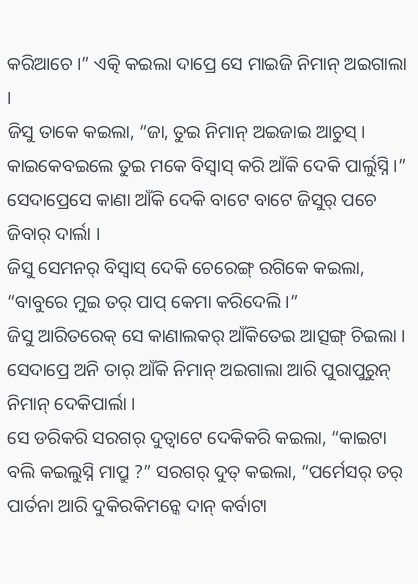କରିଆଚେ ।” ଏତ୍କି କଇଲା ଦାପ୍ରେ ସେ ମାଇଜି ନିମାନ୍ ଅଇଗାଲା ।
ଜିସୁ ତାକେ କଇଲା, “ଜା, ତୁଇ ନିମାନ୍ ଅଇଜାଇ ଆଚୁସ୍ । କାଇକେବଇଲେ ତୁଇ ମକେ ବିସ୍ବାସ୍ କରି ଆଁକି ଦେକି ପାର୍ଲୁସ୍ନି ।” ସେଦାପ୍ରେସେ କାଣା ଆଁକି ଦେକି ବାଟେ ବାଟେ ଜିସୁର୍ ପଚେ ଜିବାର୍ ଦାର୍ଲା ।
ଜିସୁ ସେମନର୍ ବିସ୍ବାସ୍ ଦେକି ଚେରେଙ୍ଗ୍ ରଗିକେ କଇଲା, “ବାବୁରେ ମୁଇ ତର୍ ପାପ୍ କେମା କରିଦେଲି ।”
ଜିସୁ ଆରିତରେକ୍ ସେ କାଣାଲକର୍ ଆଁକିତେଇ ଆତ୍ସଙ୍ଗ୍ ଚିଇଲା । ସେଦାପ୍ରେ ଅନି ତାର୍ ଆଁକି ନିମାନ୍ ଅଇଗାଲା ଆରି ପୁରାପୁରୁନ୍ ନିମାନ୍ ଦେକିପାର୍ଲା ।
ସେ ଡରିକରି ସରଗର୍ ଦୁତ୍ବାଟେ ଦେକିକରି କଇଲା, “କାଇଟା ବଲି କଇଲୁସ୍ନି ମାପ୍ରୁ ?” ସରଗର୍ ଦୁତ୍ କଇଲା, “ପର୍ମେସର୍ ତର୍ ପାର୍ତନା ଆରି ଦୁକିରକିମନ୍କେ ଦାନ୍ କର୍ବାଟା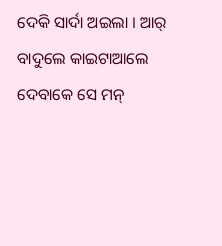ଦେକି ସାର୍ଦା ଅଇଲା । ଆର୍ ବାଦୁଲେ କାଇଟାଆଲେ ଦେବାକେ ସେ ମନ୍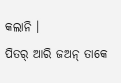କଲାନି ।
ପିତର୍ ଆରି ଜଅନ୍ ତାକେ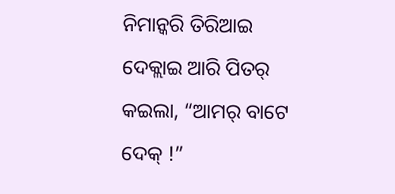ନିମାନ୍କରି ତିରିଆଇ ଦେକ୍ଲାଇ ଆରି ପିତର୍ କଇଲା, “ଆମର୍ ବାଟେ ଦେକ୍ !”